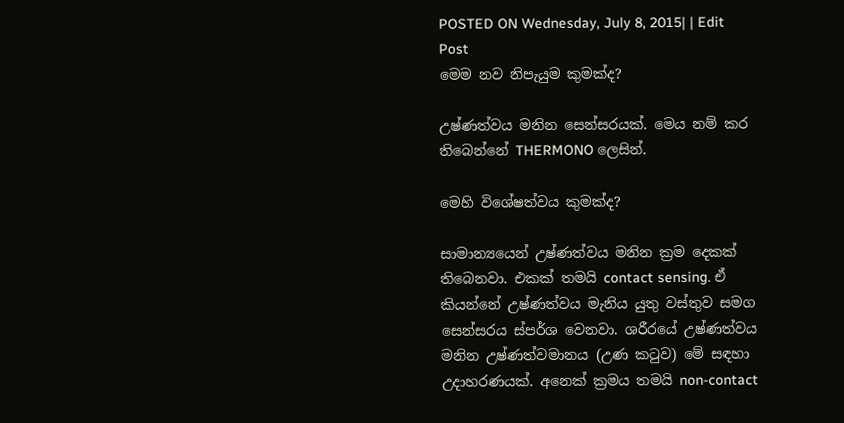POSTED ON Wednesday, July 8, 2015| | Edit Post
මෙම නව නිපැයුම කුමක්ද?

උෂ්ණත්වය මනින සෙන්සරයක්. මෙය නම් කර තිබෙන්නේ THERMONO ලෙසින්.

මෙහි විශේෂත්වය කුමක්ද?

සාමාන්‍යයෙන් උෂ්ණත්වය මනින ක්‍රම දෙකක් තිබෙනවා. එකක් තමයි contact sensing. ඒ කියන්නේ උෂ්ණත්වය මැනිය යුතු වස්තුව සමග සෙන්සරය ස්පර්ශ වෙනවා. ශරීරයේ උෂ්ණත්වය මනින උෂ්ණත්වමානය (උණ කටුව) මේ සඳහා උදාහරණයක්. අනෙක් ක්‍රමය තමයි non-contact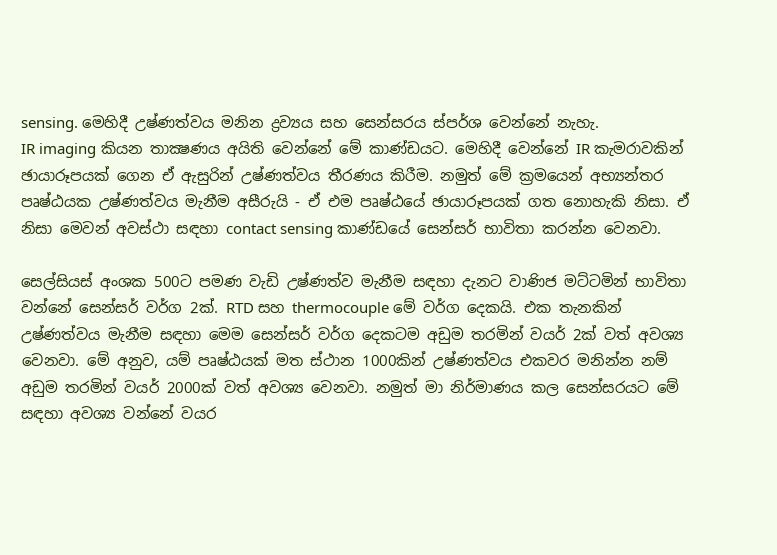sensing. මෙහිදී උෂ්ණත්වය මනින ද්‍රව්‍යය සහ සෙන්සරය ස්පර්ශ වෙන්නේ නැහැ.
IR imaging කියන තාක්‍ෂණය අයිති වෙන්නේ මේ කාණ්ඩයට. මෙහිදී වෙන්නේ IR කැමරාවකින් ඡායාරූපයක් ගෙන ඒ ඇසුරින් උෂ්ණත්වය තීරණය කිරීම. නමුත් මේ ක්‍රමයෙන් අභ්‍යන්තර පෘෂ්ඨයක උෂ්ණත්වය මැනීම අසීරුයි - ඒ එම පෘෂ්ඨයේ ඡායාරූපයක් ගත නොහැකි නිසා. ඒ නිසා මෙවන් අවස්ථා සඳහා contact sensing කාණ්ඩයේ සෙන්සර් භාවිතා කරන්න වෙනවා.

සෙල්සියස් අංශක 500ට පමණ වැඩි උෂ්ණත්ව මැනීම සඳහා දැනට වාණිජ මට්ටමින් භාවිතා වන්නේ සෙන්සර් වර්ග 2ක්. RTD සහ thermocouple මේ වර්ග දෙකයි. එක තැනකින් උෂ්ණත්වය මැනීම සඳහා මෙම සෙන්සර් වර්ග දෙකටම අඩුම තරමින් වයර් 2ක් වත් අවශ්‍ය වෙනවා. මේ අනුව, යම් පෘෂ්ඨයක් මත ස්ථාන 1000කින් උෂ්ණත්වය එකවර මනින්න නම් අඩුම තරමින් වයර් 2000ක් වත් අවශ්‍ය වෙනවා. නමුත් මා නිර්මාණය කල සෙන්සරයට මේ සඳහා අවශ්‍ය වන්නේ වයර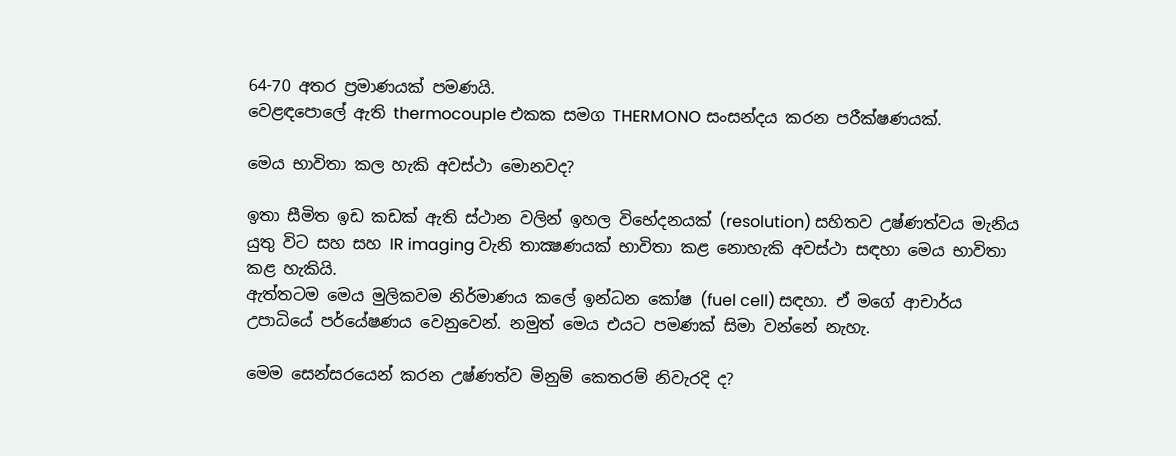64-70 අතර ප්‍රමාණයක් පමණයි.
වෙළඳපොලේ ඇති thermocouple එකක සමග THERMONO සංසන්දය කරන පරීක්ෂණයක්.

මෙය භාවිතා කල හැකි අවස්ථා මොනවද?

ඉතා සීමිත ඉඩ කඩක් ඇති ස්ථාන වලින් ඉහල විභේදනයක් (resolution) සහිතව උෂ්ණත්වය මැනිය යුතු විට සහ සහ IR imaging වැනි තාක්‍ෂණයක් භාවිතා කළ නොහැකි අවස්ථා සඳහා මෙය භාවිතා කළ හැකියි.
ඇත්තටම මෙය මුලිකවම නිර්මාණය කලේ ඉන්ධන කෝෂ (fuel cell) සඳහා. ඒ මගේ ආචාර්ය උපාධියේ පර්යේෂණය වෙනුවෙන්. නමුත් මෙය එයට පමණක් සිමා වන්නේ නැහැ.

මෙම සෙන්සරයෙන් කරන උෂ්ණත්ව මිනුම් කෙතරම් නිවැරදි ද?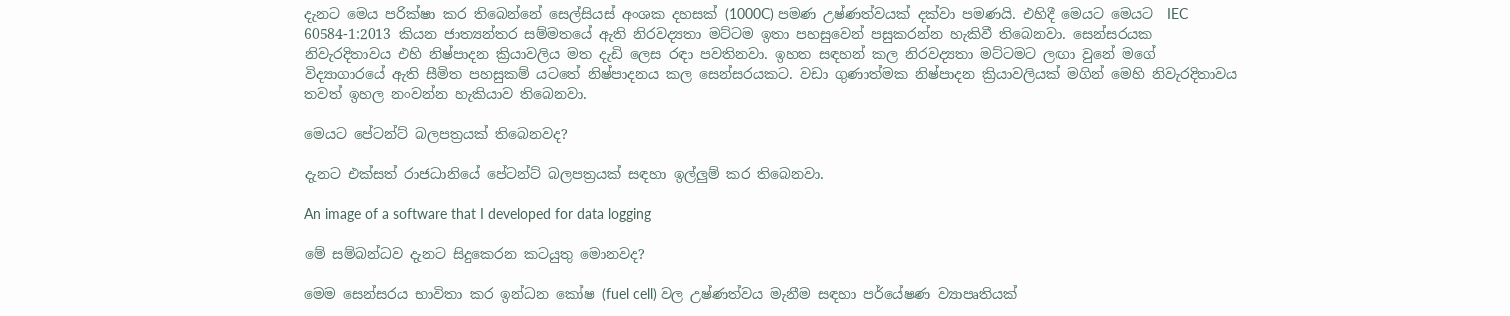දැනට මෙය පරික්ෂා කර තිබෙන්නේ සෙල්සියස් අංශක දහසක් (1000C) පමණ උෂ්ණත්වයක් දක්වා පමණයි. එහිදී මෙයට මෙයට  IEC 60584-1:2013 කියන ජාත්‍යන්තර සම්මතයේ ඇති නිරවද්‍යතා මට්ටම ඉතා පහසුවෙන් පසුකරන්න හැකිවී තිබෙනවා. සෙන්සරයක නිවැරදිතාවය එහි නිෂ්පාදන ක්‍රියාවලිය මත දැඩි ලෙස රඳා පවතිනවා. ඉහත සඳහන් කල නිරවද්‍යතා මට්ටමට ලඟා වුනේ මගේ  විද්‍යාගාරයේ ඇති සීමිත පහසුකම් යටතේ නිෂ්පාදනය කල සෙන්සරයකට. වඩා ගුණාත්මක නිෂ්පාදන ක්‍රියාවලියක් මගින් මෙහි නිවැරදිතාවය තවත් ඉහල නංවන්න හැකියාව තිබෙනවා.

මෙයට පේටන්ට් බලපත්‍රයක් තිබෙනවද?

දැනට එක්සත් රාජධානියේ පේටන්ට් බලපත්‍රයක් සඳහා ඉල්ලුම් කර තිබෙනවා.

An image of a software that I developed for data logging

මේ සම්බන්ධව දැනට සිදුකෙරන කටයුතු මොනවද?

මෙම සෙන්සරය භාවිතා කර ඉන්ධන කෝෂ (fuel cell) වල උෂ්ණත්වය මැනීම සඳහා පර්යේෂණ ව්‍යාපෘතියක්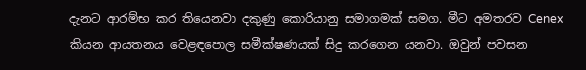දැනට ආරම්භ කර තියෙනවා දකුණු කොරියානු සමාගමක් සමග. මීට අමතරව Cenex කියන ආයතනය වෙළඳපොල සමීක්ෂණයක් සිදු කරගෙන යනවා. ඔවුන් පවසන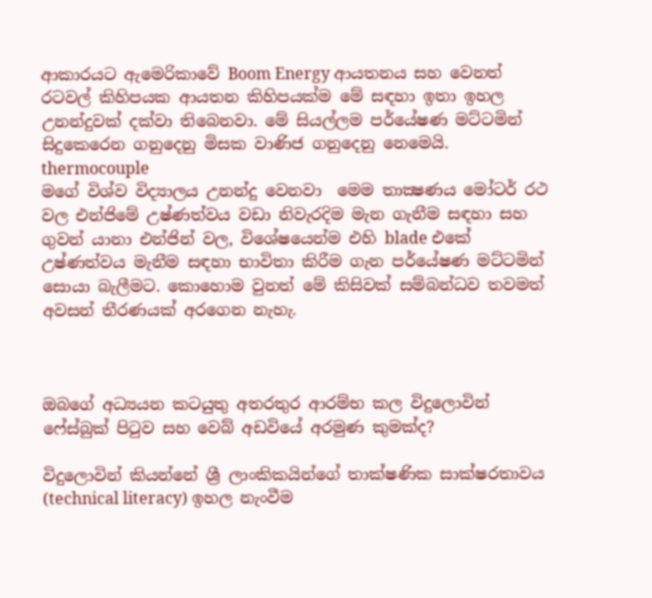ආකාරයට ඇමෙරිකාවේ Boom Energy ආයතනය සහ වෙනත් රටවල් කිහිපයක ආයතන කිහිපයක්ම මේ සඳහා ඉතා ඉහල උනන්දුවක් දක්වා තිබෙනවා. මේ සියල්ලම පර්යේෂණ මට්ටමින් සිදුකෙරෙන ගනුදෙනු මිසක වාණිජ ගනුදෙනු නෙමෙයි.
thermocouple
මගේ විශ්ව විද්‍යාලය උනන්දු වෙනවා  මෙම තාක්‍ෂණය මෝටර් රථ වල එන්ජිමේ උෂ්ණත්වය වඩා නිවැරදිම මැන ගැනීම සඳහා සහ ගුවන් යානා එන්ජින් වල, විශේෂයෙන්ම එහි blade එකේ උෂ්ණත්වය මැනීම සඳහා භාවිතා කිරීම ගැන පර්යේෂණ මට්ටමින් සොයා බැලීමට. කොහොම වුනත් මේ කිසිවක් සම්බන්ධව තවමත් අවසන් තීරණයක් අරගෙන නැහැ.



ඔබගේ අධ්‍යයන කටයුතු අතරතුර ආරම්භ කල විදුලොවින් ෆේස්බුක් පිටුව සහ වෙබ් අඩවියේ අරමුණ කුමක්ද?

විදුලොවින් කියන්නේ ශ්‍රී ලාංකිකයින්ගේ තාක්ෂණික සාක්ෂරතාවය (technical literacy) ඉහල නැංවීම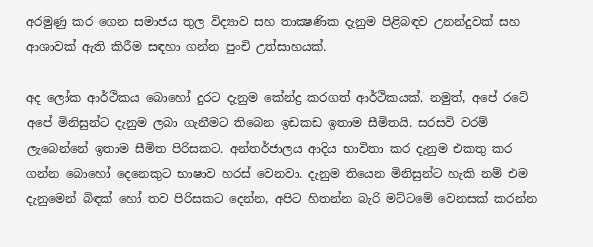අරමුණු කර ගෙන සමාජය තුල විද්‍යාව සහ තාක්‍ෂණික දැනුම පිළිබඳව උනන්දුවක් සහ ආශාවක් ඇති කිරීම සඳහා ගන්න පුංචි උත්සාහයක්.

අද ලෝක ආර්ථිකය බොහෝ දුරට දැනුම කේන්ද්‍ර කරගත් ආර්ථිකයක්. නමුත්, අපේ රටේ අපේ මිනිසුන්ට දැනුම ලබා ගැනීමට තිබෙන ඉඩකඩ ඉතාම සීමිතයි. සරසවි වරම් ලැබෙන්නේ ඉතාම සීමිත පිරිසකට. අන්තර්ජාලය ආදිය භාවිතා කර දැනුම එකතු කර ගන්න බොහෝ දෙනෙකුට භාෂාව හරස් වෙනවා. දැනුම තියෙන මිනිසුන්ට හැකි නම් එම දැනුමෙන් බිඳක් හෝ තව පිරිසකට දෙන්න, අපිට හිතන්න බැරි මට්ටමේ වෙනසක් කරන්න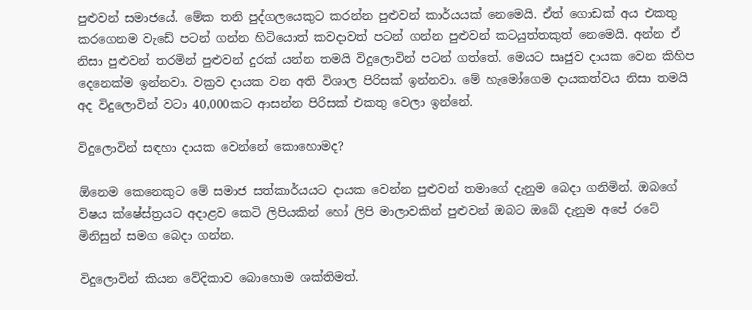පුළුවන් සමාජයේ. මේක තනි පුද්ගලයෙකුට කරන්න පුළුවන් කාර්යයක් නෙමෙයි. ඒත් ගොඩක් අය එකතු කරගෙනම වැඩේ පටන් ගන්න හිටියොත් කවදාවත් පටන් ගන්න පුළුවන් කටයුත්තකුත් නෙමෙයි. අන්න ඒ නිසා පුළුවන් තරමින් පුළුවන් දුරක් යන්න තමයි විදුලොවින් පටන් ගත්තේ. මෙයට සෘජුව දායක වෙන කිහිප දෙනෙක්ම ඉන්නවා. වක්‍රව දායක වන අති විශාල පිරිසක් ඉන්නවා. මේ හැමෝගෙම දායකත්වය නිසා තමයි අද විදුලොවින් වටා 40,000කට ආසන්න පිරිසක් එකතු වෙලා ඉන්නේ.

විදුලොවින් සඳහා දායක වෙන්නේ කොහොමද?

ඕනෙම කෙනෙකුට මේ සමාජ සත්කාර්යයට දායක වෙන්න පුළුවන් තමාගේ දැනුම බෙදා ගනිමින්. ඔබගේ විෂය ක්ෂේස්ත්‍රයට අදාළව කෙටි ලිපියකින් හෝ ලිපි මාලාවකින් පුළුවන් ඔබට ඔබේ දැනුම අපේ රටේ මිනිසුන් සමග බෙදා ගන්න.

විදුලොවින් කියන වේදිකාව බොහොම ශක්තිමත්.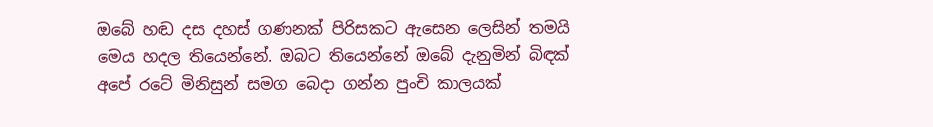ඔබේ හඬ දස දහස් ගණනක් පිරිසකට ඇසෙන ලෙසින් තමයි මෙය හදල තියෙන්නේ. ඔබට තියෙන්නේ ඔබේ දැනුමින් බිඳක් අපේ රටේ මිනිසුන් සමග බෙදා ගන්න පුංචි කාලයක්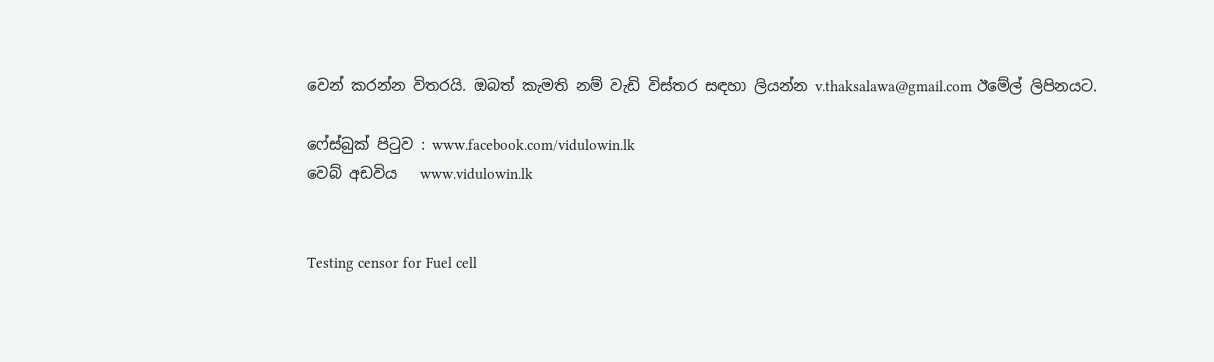වෙන් කරන්න විතරයි. ඔබත් කැමති නම් වැඩි විස්තර සඳහා ලියන්න v.thaksalawa@gmail.com ඊමේල් ලිපිනයට.

ෆේස්බුක් පිටුව : www.facebook.com/vidulowin.lk
වෙබ් අඩවිය   www.vidulowin.lk


Testing censor for Fuel cell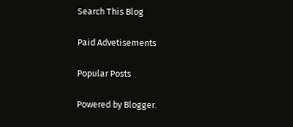Search This Blog

Paid Advetisements

Popular Posts

Powered by Blogger.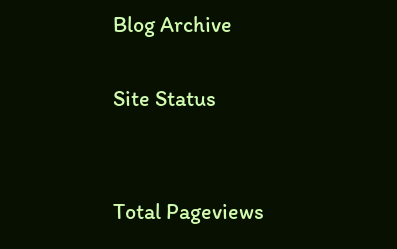Blog Archive

Site Status


Total Pageviews